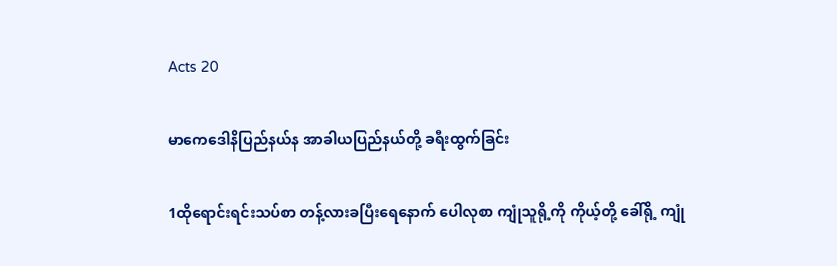Acts 20

မာကေဒေါနိပြည်နယ်န အာခါယပြည်နယ်တို့ ခရီးထွက်ခြင်း

1ထိုရောင်းရင်းသပ်စာ တန့်လားခပြီးရေနောက် ပေါလုစာ ကျုံသူရို့ကို ကိုယ့်တို့ ခေါ်ရို့ ကျုံ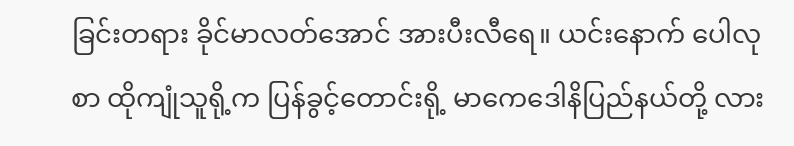ခြင်းတရား ခိုင်မာလတ်အောင် အားပီးလီရေ။ ယင်းနောက် ပေါလုစာ ထိုကျုံသူရို့က ပြန်ခွင့်တောင်းရို့ မာကေဒေါနိပြည်နယ်တို့ လား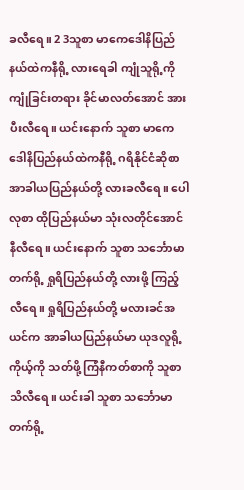ခလီရေ။ 2 3သူစာ မာကေဒေါနိပြည်နယ်ထဲကနီရို့ လားရေခါ ကျုံသူရို့ကို ကျုံခြင်းတရား ခိုင်မာလတ်အောင် အားပီးလီရေ။ ယင်းနောက် သူစာ မာကေဒေါနိပြည်နယ်ထဲကနီရို့ ဂရိနိုင်ငံဆိုစာ အာခါယပြည်နယ်တို့ လားခလီရေ။ ပေါလုစာ ထိုပြည်နယ်မာ သုံးလတိုင်အောင် နီလီရေ။ ယင်းနောက် သူစာ သင်္ဘောမာ တက်ရို့ ရှုရိပြည်နယ်တို့ လားဖို့ ကြည့်လီရေ။ ရှုရိပြည်နယ်တို့ မလားခင်အယင်က အာခါယပြည်နယ်မာ ယုဒလူရို့ ကိုယ့်ကို သတ်ဖို့ ကြံနီကတ်စာကို သူစာ သိလီရေ။ ယင်းခါ သူစာ သင်္ဘောမာ တက်ရို့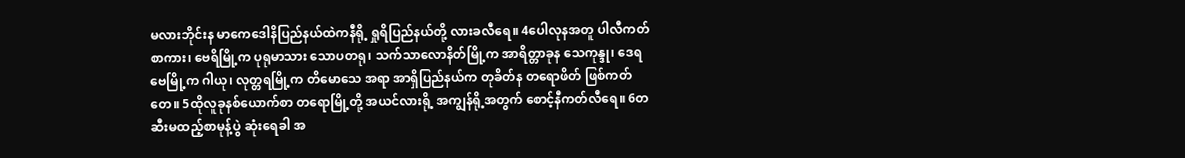မလားဘိုင်းန မာကေဒေါနိပြည်နယ်ထဲကနီရို့ ရှုရိပြည်နယ်တို့ လားခလီရေ။ 4ပေါလုနအတူ ပါလီကတ်စာကား၊ ဗေရိမြို့က ပုရုမာသား သောပတရု၊ သက်သာလောနိတ်မြို့က အာရိတ္တာခုန သေကုန္ဒု၊ ဒေရဗေမြို့က ဂါယု၊ လုတ္တရမြို့က တိမောသေ အရာ အာရှိပြည်နယ်က တုခိတ်န တရောဖိတ် ဖြစ်ကတ်တေ။ 5ထိုလူခုနစ်ယောက်စာ တရောမြို့တို့ အယင်လားရို့ အကျွန်ရို့အတွက် စောင့်နီကတ်လီရေ။ 6တဆီးမထည့်စာမုန့်ပွဲ ဆုံးရေခါ အ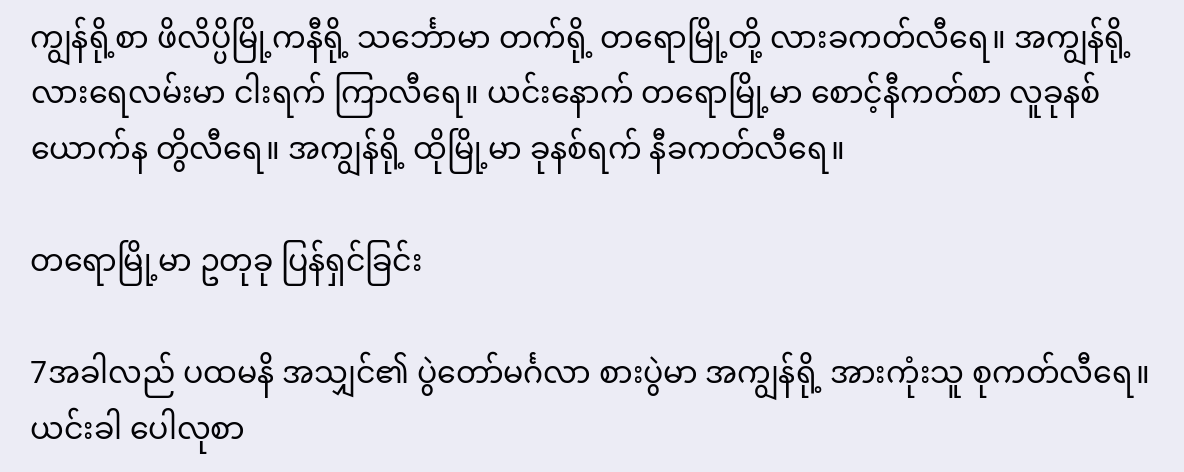ကျွန်ရို့စာ ဖိလိပ္ပိမြို့ကနီရို့ သင်္ဘောမာ တက်ရို့ တရောမြို့တို့ လားခကတ်လီရေ။ အကျွန်ရို့ လားရေလမ်းမာ ငါးရက် ကြာလီရေ။ ယင်းနောက် တရောမြို့မာ စောင့်နီကတ်စာ လူခုနစ်ယောက်န တွိလီရေ။ အကျွန်ရို့ ထိုမြို့မာ ခုနစ်ရက် နီခကတ်လီရေ။

တရောမြို့မာ ဥတုခု ပြန်ရှင်ခြင်း

7အခါလည် ပထမနိ အသျှင်၏ ပွဲတော်မင်္ဂလာ စားပွဲမာ အကျွန်ရို့ အားကုံးသူ စုကတ်လီရေ။ ယင်းခါ ပေါလုစာ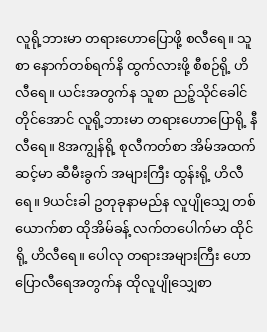လူရို့ဘားမာ တရားဟောပြောဖို့ စလီရေ။ သူစာ နောက်တစ်ရက်နိ ထွက်လားဖို့ စီစဉ်ရို့ ဟိလီရေ။ ယင်းအတွက်န သူစာ ညဉ့်သိုင်ခေါင် တိုင်အောင် လူရို့ဘားမာ တရားဟောပြောရို့ နီလီရေ။ 8အကျွန်ရို့ စုလီကတ်စာ အိမ်အထက်ဆင့်မာ ဆီမီးခွက် အများကြီး ထွန်းရို့ ဟိလီရေ။ 9ယင်းခါ ဥတုခုနာမည်န လူပျိုသျှေ တစ်ယောက်စာ ထိုအိမ်ခန့် လက်တပေါက်မာ ထိုင်ရို့ ဟိလီရေ။ ပေါလု တရားအများကြီး ဟောပြောလီရေအတွက်န ထိုလူပျိုသျှေစာ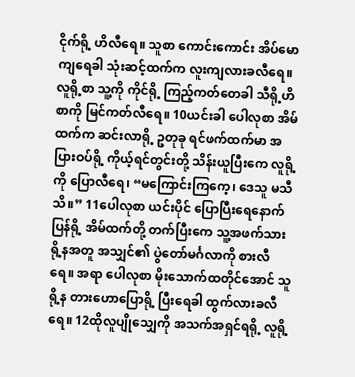ငိုက်ရို့ ဟိလီရေ။ သူစာ ကောင်းကောင်း အိပ်မောကျရေခါ သုံးဆင့်ထက်က လူးကျလားခလီရေ။ လူရို့စာ သူ့ကို ကိုင်ရို့ ကြည့်ကတ်တေခါ သီရို့ဟိစာကို မြင်ကတ်လီရေ။ 10ယင်းခါ ပေါလုစာ အိမ်ထက်က ဆင်းလာရို့ ဥတုခု ရင်ဖက်ထက်မာ အပြားဝပ်ရို့ ကိုယ့်ရင်တွင်းတို့ သိန်းယူပြီးကေ လူရို့ကို ပြောလီရေ၊ “မကြောင်းကြကေ့၊ ဒေသူ မသီသိ။” 11ပေါလုစာ ယင်းပိုင် ပြောပြီးရေနောက် ပြန်ရို့ အိမ်ထက်တို့ တက်ပြီးကေ သူ့အဖက်သားရို့နအတူ အသျှင်၏ ပွဲတော်မင်္ဂလာကို စားလီရေ။ အရာ ပေါလုစာ မိုးသောက်ထတိုင်အောင် သူရို့န တားဟောပြောရို့ ပြီးရေခါ ထွက်လားခလီရေ။ 12ထိုလူပျိုသျှေကို အသက်အရှင်ရရို့ လူရို့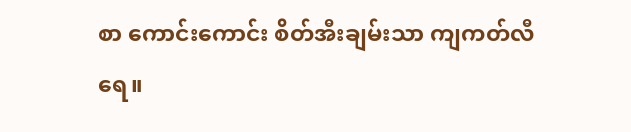စာ ကောင်းကောင်း စိတ်အီးချမ်းသာ ကျကတ်လီရေ။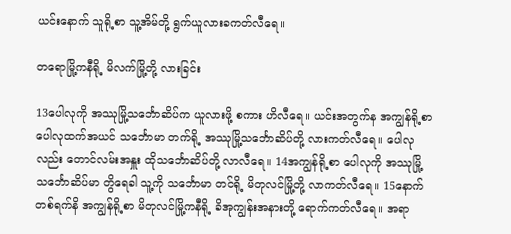ယင်းနောက် သူရို့စာ သူ့အိမ်တို့ ရွက်ယူလားခကတ်လီရေ။

တရောမြို့ကနီရို့ မိလက်မြို့တို့ လားခြင်း

13ပေါလုကို အဿုမြို့သင်္ဘောဆိပ်က ယူလားဖို့ စကား ဟိလီရေ။ ယင်းအတွက်န အကျွန်ရို့စာ ပေါလုထက်အယင် သင်္ဘောမာ တက်ရို့ အဿုမြို့သင်္ဘောဆိပ်တို့ လားကတ်လီရေ။ ပေါလုလည်း တောင်လမ်းအနှူး ထိုသင်္ဘောဆိပ်တို့ လာလီရေ။ 14အကျွန်ရို့စာ ပေါလုကို အဿုမြို့သင်္ဘောဆိပ်မာ တွိရေခါ သူ့ကို သင်္ဘောမာ တင်ရို့ မိတုလင်မြို့တို့ လာကတ်လီရေ။ 15နောက်တစ်ရက်နိ အကျွန်ရို့စာ မိတုလင်မြို့ကနီရို့ ခိအုကျွန်းအနားတို့ ရောက်ကတ်လီရေ။ အရာ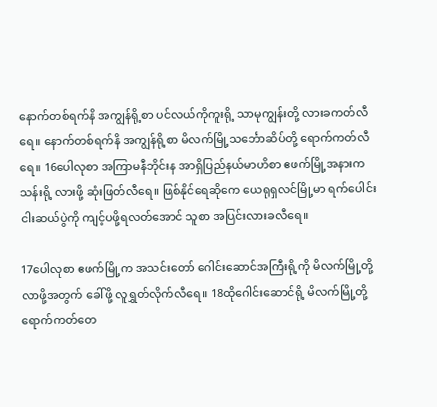နောက်တစ်ရက်နိ အကျွန်ရို့စာ ပင်လယ်ကိုကူးရို့ သာမုကျွန်းတို့ လားခကတ်လီရေ။ နောက်တစ်ရက်နိ အကျွန်ရို့စာ မိလက်မြို့သင်္ဘောဆိပ်တို့ ရောက်ကတ်လီရေ။ 16ပေါလုစာ အကြာမနီဘိုင်းန အာရှိပြည်နယ်မာဟိစာ ဧဖက်မြို့အနားက သန်းရို့ လားဖို့ ဆုံးဖြတ်လီရေ။ ဖြစ်နိုင်ရေဆိုကေ ယေရုရှလင်မြို့မာ ရက်ပေါင်းငါးဆယ်ပွဲကို ကျင့်ပဖို့ရလတ်အောင် သူစာ အပြင်းလားခလီရေ။

17ပေါလုစာ ဧဖက်မြို့က အသင်းတော် ဂေါင်းဆောင်အကြီးရို့ကို မိလက်မြို့တို့ လာဖို့အတွက် ခေါ်ဖို့ လူရွှတ်လိုက်လီရေ။ 18ထိုဂေါင်းဆောင်ရို့ မိလက်မြို့တို့ ရောက်ကတ်တေ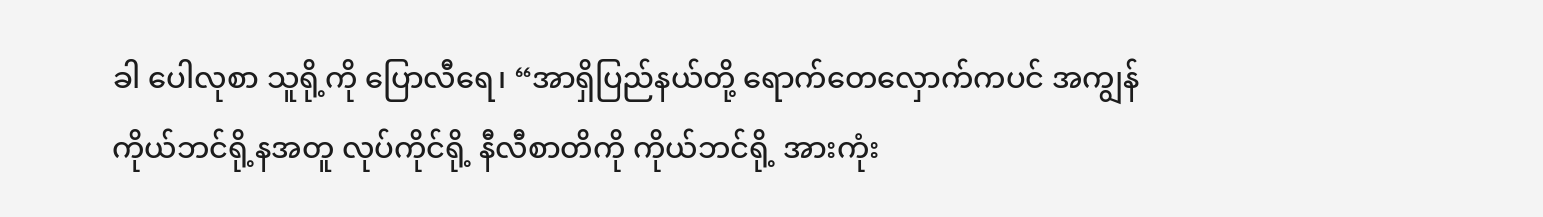ခါ ပေါလုစာ သူရို့ကို ပြောလီရေ၊ “အာရှိပြည်နယ်တို့ ရောက်တေလှောက်ကပင် အကျွန် ကိုယ်ဘင်ရို့နအတူ လုပ်ကိုင်ရို့ နီလီစာတိကို ကိုယ်ဘင်ရို့ အားကုံး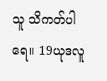သူ သိကတ်ပါရေ။ 19ယုဒလူ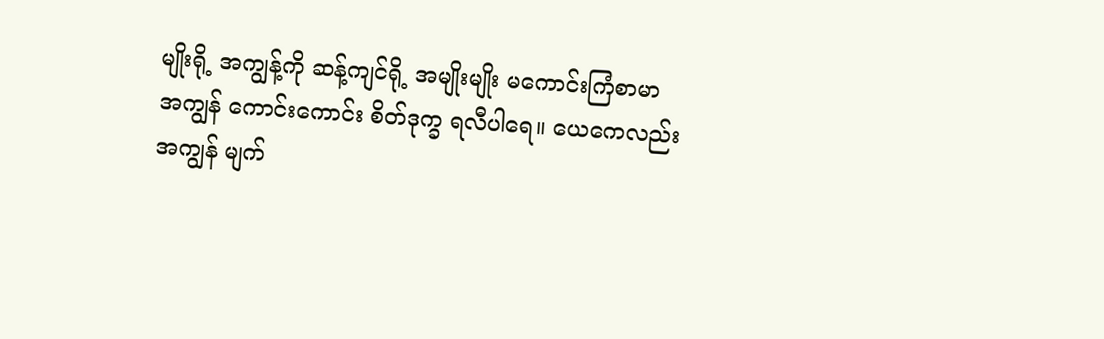မျိုးရို့ အကျွန့်ကို ဆန့်ကျင်ရို့ အမျိုးမျိုး မကောင်းကြံစာမာ အကျွန် ကောင်းကောင်း စိတ်ဒုက္ခ ရလီပါရေ။ ယေကေလည်း အကျွန် မျက်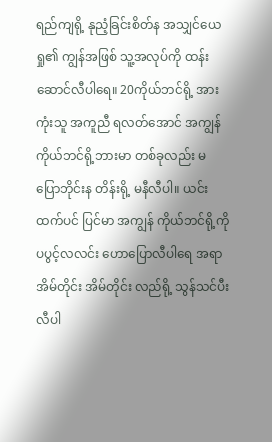ရည်ကျရို့ နုညံ့ခြင်းစိတ်န အသျှင်ယေရှု၏ ကျွန်အဖြစ် သူ့အလုပ်ကို ထန်းဆောင်လီပါရေ။ 20ကိုယ်ဘင်ရို့ အားကုံးသူ အကူညီ ရလတ်အောင် အကျွန် ကိုယ်ဘင်ရို့ဘားမာ တစ်ခုလည်း မပြောဘိုင်းန တိန်းရို့ မနီလီပါ။ ယင်းထက်ပင် ပြင်မာ အကျွန် ကိုယ်ဘင်ရို့ကို ပပွင့်လလင်း ဟောပြောလီပါရေ အရာ အိမ်တိုင်း အိမ်တိုင်း လည်ရို့ သွန်သင်ပီးလီပါ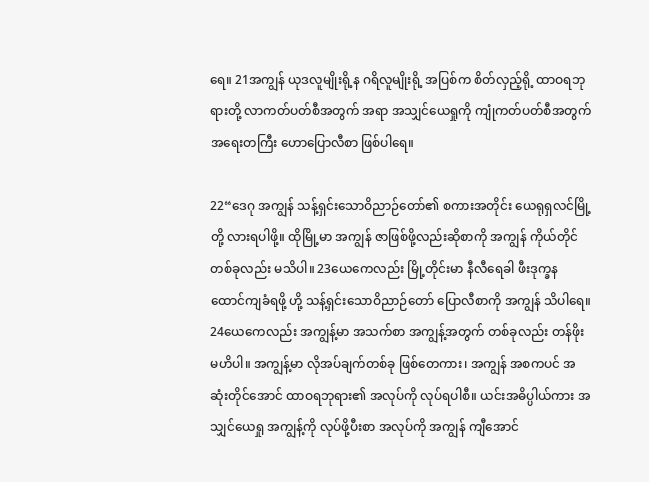ရေ။ 21အကျွန် ယုဒလူမျိုးရို့န ဂရိလူမျိုးရို့ အပြစ်က စိတ်လှည့်ရို့ ထာဝရဘုရားတို့ လာကတ်ပတ်စီအတွက် အရာ အသျှင်ယေရှုကို ကျုံကတ်ပတ်စီအတွက် အရေးတကြီး ဟောပြောလီစာ ဖြစ်ပါရေ။

22“ဒေဂု အကျွန် သန့်ရှင်းသောဝိညာဉ်တော်၏ စကားအတိုင်း ယေရုရှလင်မြို့တို့ လားရပါဖို့။ ထိုမြို့မာ အကျွန် ဇာဖြစ်ဖို့လည်းဆိုစာကို အကျွန် ကိုယ်တိုင် တစ်ခုလည်း မသိပါ။ 23ယေကေလည်း မြို့တိုင်းမာ နီလီရေခါ ဖီးဒုက္ခန ထောင်ကျခံရဖို့ ဟို့ သန့်ရှင်းသောဝိညာဉ်တော် ပြောလီစာကို အကျွန် သိပါရေ။ 24ယေကေလည်း အကျွန့်မာ အသက်စာ အကျွန့်အတွက် တစ်ခုလည်း တန်ဖိုး မဟိပါ။ အကျွန့်မာ လိုအပ်ချက်တစ်ခု ဖြစ်တေကား၊ အကျွန် အစကပင် အဆုံးတိုင်အောင် ထာဝရဘုရား၏ အလုပ်ကို လုပ်ရပါစီ။ ယင်းအဓိပ္ပါယ်ကား အသျှင်ယေရှု အကျွန့်ကို လုပ်ဖို့ပီးစာ အလုပ်ကို အကျွန် ကျီအောင်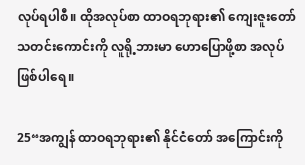လုပ်ရပါစီ။ ထိုအလုပ်စာ ထာဝရဘုရား၏ ကျေးဇူးတော် သတင်းကောင်းကို လူရို့ဘားမာ ဟောပြောဖို့စာ အလုပ် ဖြစ်ပါရေ။

25“အကျွန် ထာဝရဘုရား၏ နိုင်ငံတော် အကြောင်းကို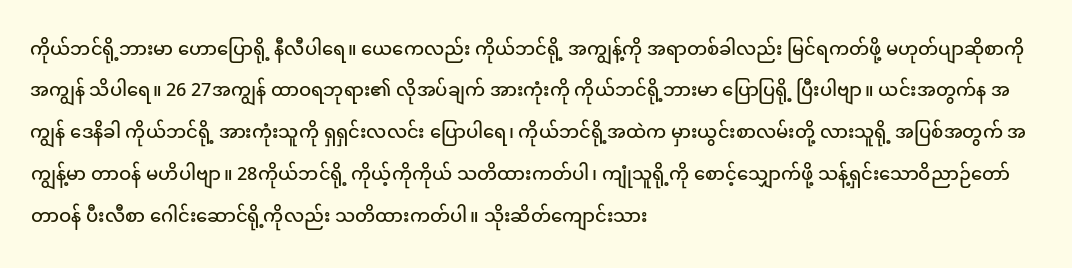ကိုယ်ဘင်ရို့ဘားမာ ဟောပြောရို့ နီလီပါရေ။ ယေကေလည်း ကိုယ်ဘင်ရို့ အကျွန့်ကို အရာတစ်ခါလည်း မြင်ရကတ်ဖို့ မဟုတ်ပျာဆိုစာကို အကျွန် သိပါရေ။ 26 27အကျွန် ထာဝရဘုရား၏ လိုအပ်ချက် အားကုံးကို ကိုယ်ဘင်ရို့ဘားမာ ပြောပြရို့ ပြီးပါဗျာ။ ယင်းအတွက်န အကျွန် ဒေနိခါ ကိုယ်ဘင်ရို့ အားကုံးသူကို ရှရှင်းလလင်း ပြောပါရေ၊ ကိုယ်ဘင်ရို့အထဲက မှားယွင်းစာလမ်းတို့ လားသူရို့ အပြစ်အတွက် အကျွန့်မာ တာဝန် မဟိပါဗျာ။ 28ကိုယ်ဘင်ရို့ ကိုယ့်ကိုကိုယ် သတိထားကတ်ပါ၊ ကျုံသူရို့ကို စောင့်သျှောက်ဖို့ သန့်ရှင်းသောဝိညာဉ်တော် တာဝန် ပီးလီစာ ဂေါင်းဆောင်ရို့ကိုလည်း သတိထားကတ်ပါ။ သိုးဆိတ်ကျောင်းသား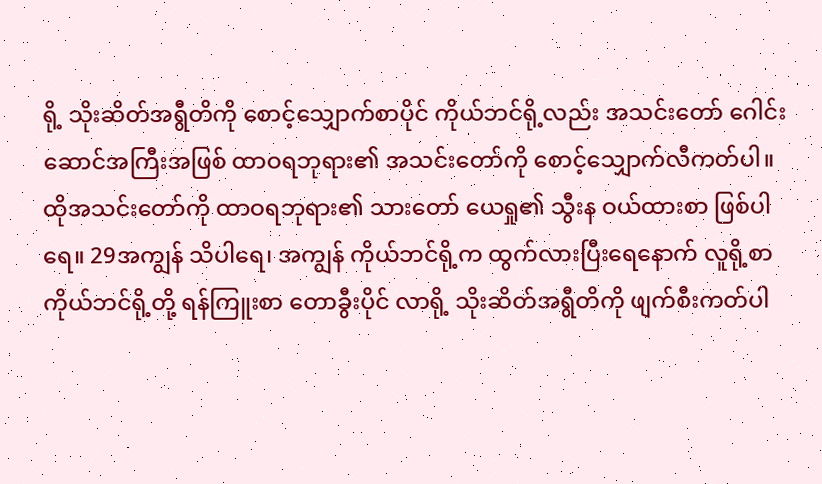ရို့ သိုးဆိတ်အရွီတိကို စောင့်သျှောက်စာပိုင် ကိုယ်ဘင်ရို့လည်း အသင်းတော် ဂေါင်းဆောင်အကြီးအဖြစ် ထာဝရဘုရား၏ အသင်းတော်ကို စောင့်သျှောက်လီကတ်ပါ။ ထိုအသင်းတော်ကို ထာဝရဘုရား၏ သားတော် ယေရှု၏ သွီးန ဝယ်ထားစာ ဖြစ်ပါရေ။ 29အကျွန် သိပါရေ၊ အကျွန် ကိုယ်ဘင်ရို့က ထွက်လားပြီးရေနောက် လူရို့စာ ကိုယ်ဘင်ရို့တို့ ရန်ကြူးစာ တောခွီးပိုင် လာရို့ သိုးဆိတ်အရွီတိကို ဖျက်စီးကတ်ပါ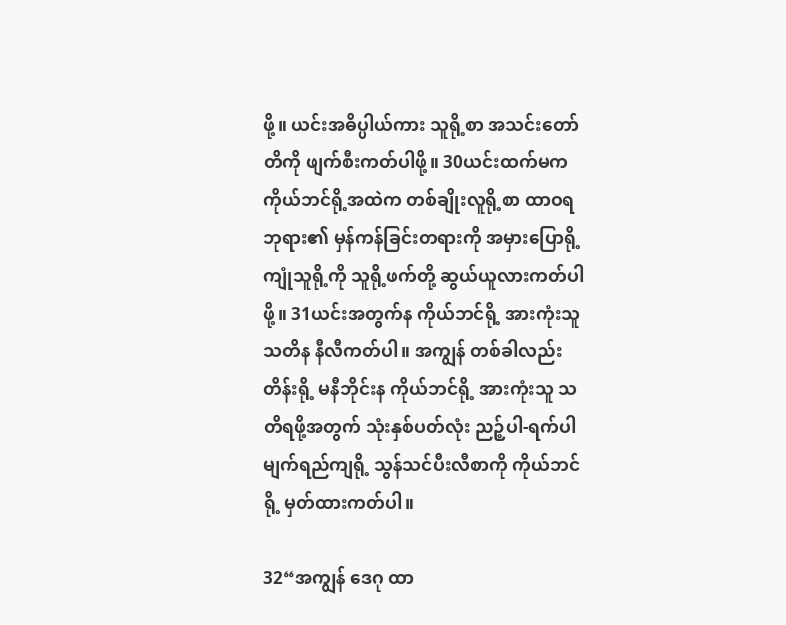ဖို့။ ယင်းအဓိပ္ပါယ်ကား သူရို့စာ အသင်းတော်တိကို ဖျက်စီးကတ်ပါဖို့။ 30ယင်းထက်မက ကိုယ်ဘင်ရို့အထဲက တစ်ချိုးလူရို့စာ ထာဝရဘုရား၏ မှန်ကန်ခြင်းတရားကို အမှားပြောရို့ ကျုံသူရို့ကို သူရို့ဖက်တို့ ဆွယ်ယူလားကတ်ပါဖို့။ 31ယင်းအတွက်န ကိုယ်ဘင်ရို့ အားကုံးသူ သတိန နီလီကတ်ပါ။ အကျွန် တစ်ခါလည်း တိန်းရို့ မနီဘိုင်းန ကိုယ်ဘင်ရို့ အားကုံးသူ သတိရဖို့အတွက် သုံးနှစ်ပတ်လုံး ညဉ့်ပါ-ရက်ပါ မျက်ရည်ကျရို့ သွန်သင်ပီးလီစာကို ကိုယ်ဘင်ရို့ မှတ်ထားကတ်ပါ။

32“အကျွန် ဒေဂု ထာ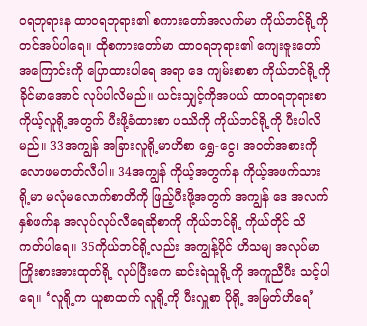ဝရဘုရားန ထာဝရဘုရား၏ စကားတော်အလက်မာ ကိုယ်ဘင်ရို့ကို တင်အပ်ပါရေ။ ထိုစကားတော်မာ ထာဝရဘုရား၏ ကျေးဇူးတော် အကြောင်းကို ပြောထားပါရေ အရာ ဒေ ကျမ်းစာစာ ကိုယ်ဘင်ရို့ကို ခိုင်မာအောင် လုပ်ပါလိမည်။ ယင်းသျှင့်ကိုအပယ် ထာဝရဘုရားစာ ကိုယ့်လူရို့အတွက် ပီးဖို့ခံထားစာ ပဿိကို ကိုယ်ဘင်ရို့ကို ပီးပါလိမည်။ 33အကျွန် အခြားလူရို့မာဟိစာ ရွှေ-ငွေ၊ အဝတ်အစားကို လောဖမတတ်လီပါ။ 34အကျွန် ကိုယ့်အတွက်န ကိုယ့်အဖက်သားရို့မာ မလုံမလောက်စာတိကို ဖြည့်ပီးဖို့အတွက် အကျွန် ဒေ အလက်နှစ်ဖက်န အလုပ်လုပ်လီရေဆိုစာကို ကိုယ်ဘင်ရို့ ကိုယ်တိုင် သိကတ်ပါရေ။ 35ကိုယ်ဘင်ရို့လည်း အကျွန့်ပိုင် ဟိသမျ အလုပ်မာ ကြိုးစားအားထုတ်ရို့ လုပ်ပြီးကေ ဆင်းရဲသူရို့ကို အကူညီပီး သင့်ပါရေ။ ‘လူရို့က ယူစာထက် လူရို့ကို ပီးလှူစာ ပိုရို့ အမြတ်ဟိရေ’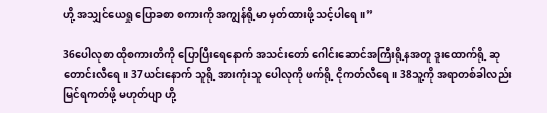ဟို့ အသျှင်ယေရှု ပြောခစာ စကားကို အကျွန်ရို့မာ မှတ်ထားဖို့ သင့်ပါရေ။”

36ပေါလုစာ ထိုစကားတိကို ပြောပြီးရေနောက် အသင်းတော် ဂေါင်းဆောင်အကြီးရို့နအတူ ဒူးထောက်ရို့ ဆုတောင်းလီရေ။ 37ယင်းနောက် သူရို့ အားကုံးသူ ပေါလုကို ဖက်ရို့ ငိုကတ်လီရေ။ 38သူ့ကို အရာတစ်ခါလည်း မြင်ရကတ်ဖို့ မဟုတ်ပျာ ဟို့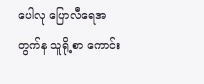ပေါလု ပြောလီရေအတွက်န သူရို့စာ ကောင်း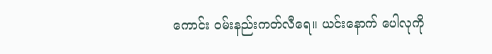ကောင်း ဝမ်းနည်းကတ်လီရေ။ ယင်းနောက် ပေါလုကို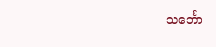သင်္ဘော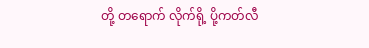တို့ တရောက် လိုက်ရို့ ပို့ကတ်လီ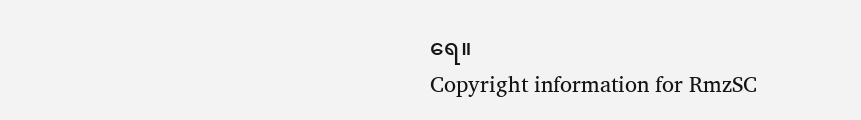ရေ။
Copyright information for RmzSC